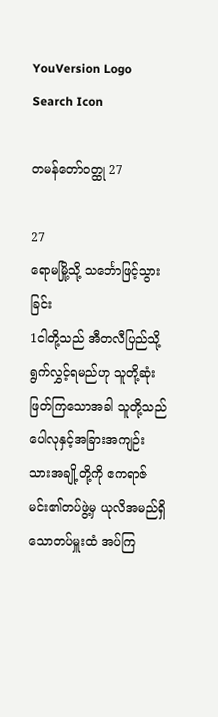YouVersion Logo
Search Icon

တမန်တော်ဝတ္ထု 27

27
ရောမမြို့သို့ သင်္ဘောဖြင့်သွားခြင်း
1ငါတို့သည် အီတလီပြည်သို့ရွက်လွှင့်ရမည်ဟု သူတို့ဆုံးဖြတ်ကြသောအခါ သူတို့သည် ပေါလုနှင့်အခြားအကျဉ်းသားအချို့တို့ကို ဧကရာဇ်မင်း၏တပ်ဖွဲ့မှ ယုလိအမည်ရှိသောတပ်မှူးထံ အပ်ကြ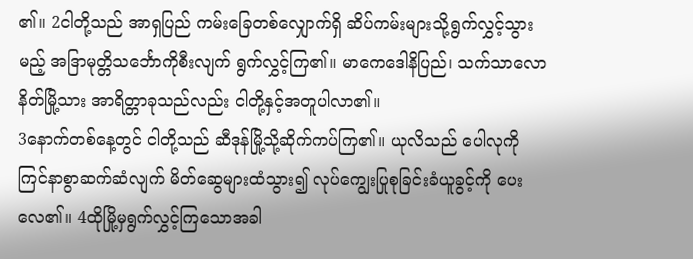၏။ 2ငါတို့သည် အာရှပြည် ကမ်းခြေတစ်လျှောက်ရှိ ဆိပ်ကမ်းများသို့ရွက်လွှင့်သွားမည့် အဒြာမုတ္တိသင်္ဘောကိုစီးလျက် ရွက်လွှင့်ကြ၏။ မာကေဒေါနိပြည်၊ သက်သာလောနိတ်မြို့သား အာရိတ္တာခုသည်လည်း ငါတို့နှင့်အတူပါလာ၏။
3နောက်တစ်နေ့တွင် ငါတို့သည် ဆီဒုန်မြို့သို့ဆိုက်ကပ်ကြ၏။ ယုလိသည် ပေါလုကိုကြင်နာစွာဆက်ဆံလျက် မိတ်ဆွေများထံသွား၍ လုပ်ကျွေးပြုစုခြင်းခံယူခွင့်ကို ပေးလေ၏။ 4ထိုမြို့မှရွက်လွှင့်ကြသောအခါ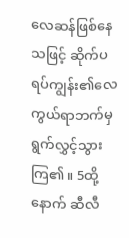လေဆန်ဖြစ်နေသဖြင့် ဆိုက်ပရပ်ကျွန်း၏လေကွယ်ရာဘက်မှ ရွက်လွှင့်သွားကြ၏။ 5ထို့နောက် ဆီလီ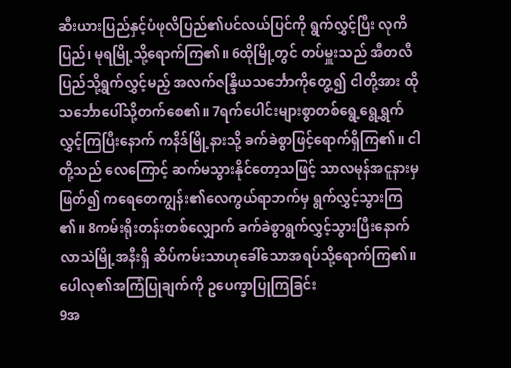ဆီးယားပြည်နှင့်ပံဖုလိပြည်၏ပင်လယ်ပြင်ကို ရွက်လွှင့်ပြီး လုကိပြည်၊ မုရမြို့သို့ရောက်ကြ၏။ 6ထိုမြို့တွင် တပ်မှူးသည် အီတလီပြည်သို့ရွက်လွှင့်မည့် အလက်ဇန္ဒြိယသင်္ဘောကိုတွေ့၍ ငါတို့အား ထိုသင်္ဘောပေါ်သို့တက်စေ၏။ 7ရက်ပေါင်းများစွာတစ်ရွေ့ရွေ့ရွက်လွှင့်ကြပြီးနောက် ကနိဒ်မြို့နားသို့ ခက်ခဲစွာဖြင့်ရောက်ရှိကြ၏။ ငါတို့သည် လေကြောင့် ဆက်မသွားနိုင်တော့သဖြင့် သာလမုန်အငူနားမှဖြတ်၍ ကရေတေကျွန်း၏လေကွယ်ရာဘက်မှ ရွက်လွှင့်သွားကြ၏။ 8ကမ်းရိုးတန်းတစ်လျှောက် ခက်ခဲစွာရွက်လွှင့်သွားပြီးနောက် လာသဲမြို့အနီးရှိ ဆိပ်ကမ်းသာဟုခေါ်သောအရပ်သို့ရောက်ကြ၏။
ပေါလု၏အကြံပြုချက်ကို ဥပေက္ခာပြုကြခြင်း
9အ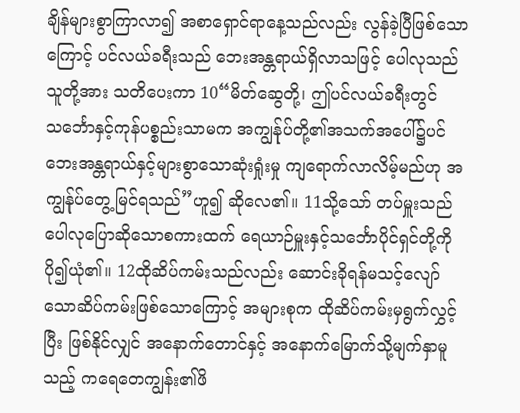ချိန်များစွာကြာလာ၍ အစာရှောင်ရာနေ့သည်လည်း လွန်ခဲ့ပြီဖြစ်သောကြောင့် ပင်လယ်ခရီးသည် ဘေးအန္တရာယ်ရှိလာသဖြင့် ပေါလုသည် သူတို့အား သတိပေးကာ 10“မိတ်ဆွေတို့၊ ဤပင်လယ်ခရီးတွင် သင်္ဘောနှင့်ကုန်ပစ္စည်းသာမက အကျွန်ုပ်တို့၏အသက်အပေါ်၌ပင် ဘေးအန္တရာယ်နှင့်များစွာသောဆုံးရှုံးမှု ကျရောက်လာလိမ့်မည်ဟု အကျွန်ုပ်တွေ့မြင်ရသည်”ဟူ၍ ဆိုလေ၏။ 11သို့သော် တပ်မှူးသည် ပေါလုပြောဆိုသောစကားထက် ရေယာဉ်မှူးနှင့်သင်္ဘောပိုင်ရှင်တို့ကို ပို၍ယုံ၏။ 12ထိုဆိပ်ကမ်းသည်လည်း ဆောင်းခိုရန်မသင့်လျော်သောဆိပ်ကမ်းဖြစ်သောကြောင့် အများစုက ထိုဆိပ်ကမ်းမှရွက်လွှင့်ပြီး ဖြစ်နိုင်လျှင် အနောက်တောင်နှင့် အနောက်မြောက်သို့မျက်နှာမူသည့် ကရေတေကျွန်း၏ဖိ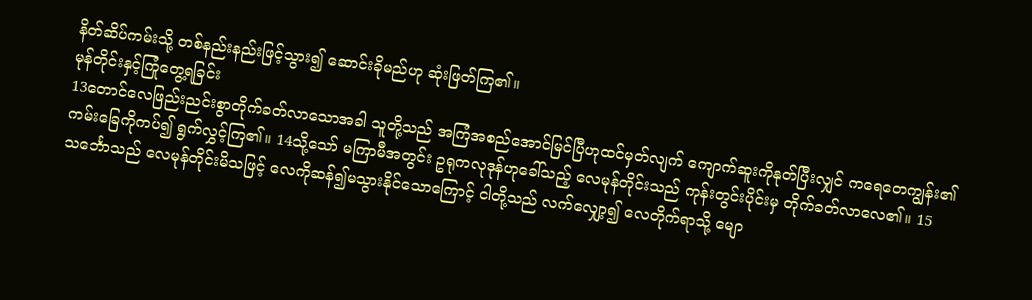နိတ်ဆိပ်ကမ်းသို့ တစ်နည်းနည်းဖြင့်သွား၍ ဆောင်းခိုမည်ဟု ဆုံးဖြတ်ကြ၏။
မုန်တိုင်းနှင့်ကြုံတွေ့ရခြင်း
13တောင်လေဖြည်းညင်းစွာတိုက်ခတ်လာသောအခါ သူတို့သည် အကြံအစည်အောင်မြင်ပြီဟုထင်မှတ်လျက် ကျောက်ဆူးကိုနုတ်ပြီးလျှင် ကရေတေကျွန်း၏ကမ်းခြေကိုကပ်၍ ရွက်လွှင့်ကြ၏။ 14သို့သော် မကြာမီအတွင်း ဥရုကလုဒုန်ဟုခေါ်သည့် လေမုန်တိုင်းသည် ကုန်းတွင်းပိုင်းမှ တိုက်ခတ်လာလေ၏။ 15သင်္ဘောသည် လေမုန်တိုင်းမိသဖြင့် လေကိုဆန်၍မသွားနိုင်သောကြောင့် ငါတို့သည် လက်လျှော့၍ လေတိုက်ရာသို့ မျော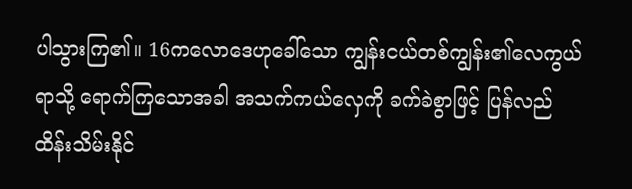ပါသွားကြ၏။ 16ကလောဒေဟုခေါ်သော ကျွန်းငယ်တစ်ကျွန်း၏လေကွယ်ရာသို့ ရောက်ကြသောအခါ အသက်ကယ်လှေကို ခက်ခဲစွာဖြင့် ပြန်လည်ထိန်းသိမ်းနိုင်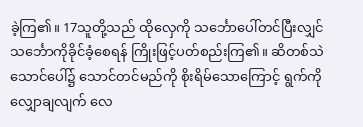ခဲ့ကြ၏။ 17သူတို့သည် ထိုလှေကို သင်္ဘောပေါ်တင်ပြီးလျှင် သင်္ဘောကိုခိုင်ခံ့စေရန် ကြိုးဖြင့်ပတ်စည်းကြ၏။ ဆိတစ်သဲသောင်ပေါ်၌ သောင်တင်မည်ကို စိုးရိမ်သောကြောင့် ရွက်ကိုလျှောချလျက် လေ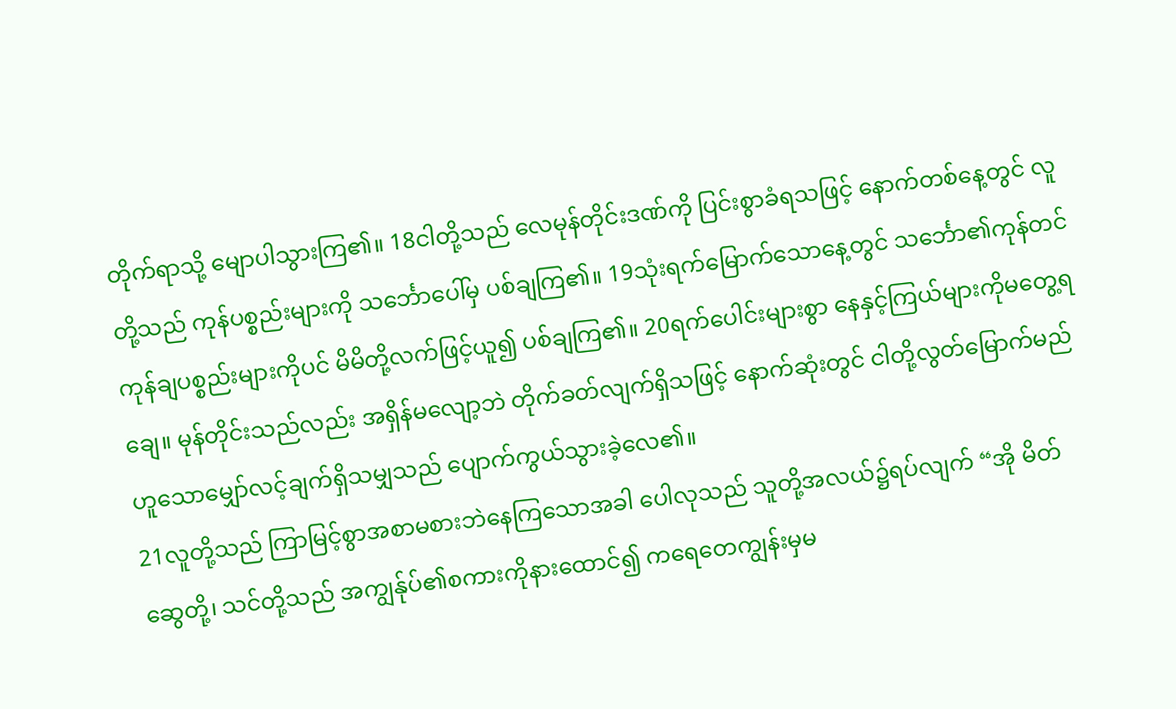တိုက်ရာသို့ မျောပါသွားကြ၏။ 18ငါတို့သည် လေမုန်တိုင်းဒဏ်ကို ပြင်းစွာခံရသဖြင့် နောက်တစ်နေ့တွင် လူတို့သည် ကုန်ပစ္စည်းများကို သင်္ဘောပေါ်မှ ပစ်ချကြ၏။ 19သုံးရက်မြောက်သောနေ့တွင် သင်္ဘော၏ကုန်တင်ကုန်ချပစ္စည်းများကိုပင် မိမိတို့လက်ဖြင့်ယူ၍ ပစ်ချကြ၏။ 20ရက်ပေါင်းများစွာ နေနှင့်ကြယ်များကိုမတွေ့ရချေ။ မုန်တိုင်းသည်လည်း အရှိန်မလျော့ဘဲ တိုက်ခတ်လျက်ရှိသဖြင့် နောက်ဆုံးတွင် ငါတို့လွတ်မြောက်မည်ဟူသောမျှော်လင့်ချက်ရှိသမျှသည် ပျောက်ကွယ်သွားခဲ့လေ၏။
21လူတို့သည် ကြာမြင့်စွာအစာမစားဘဲနေကြသောအခါ ပေါလုသည် သူတို့အလယ်၌ရပ်လျက် “အို မိတ်ဆွေတို့၊ သင်တို့သည် အကျွန်ုပ်၏စကားကိုနားထောင်၍ ကရေတေကျွန်းမှမ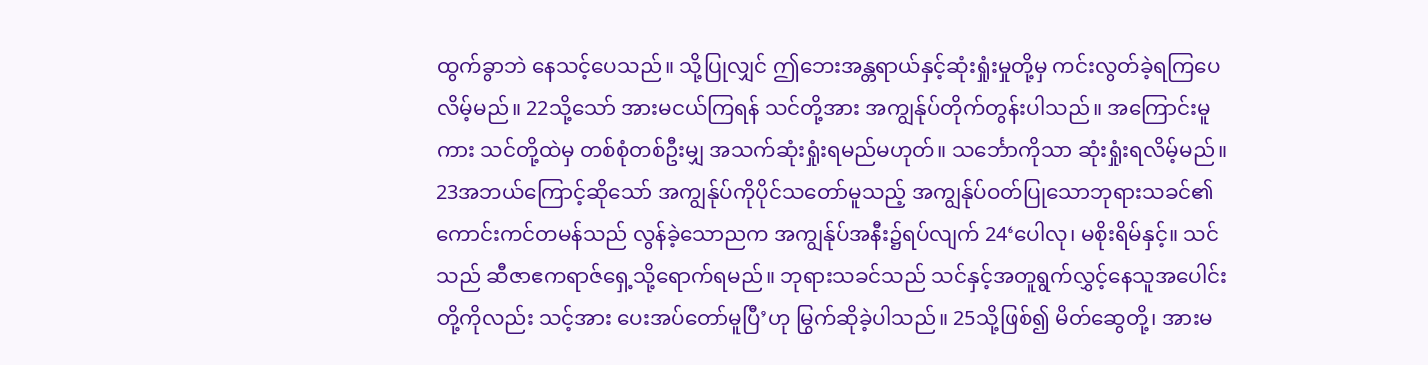ထွက်ခွာဘဲ နေသင့်ပေသည်။ သို့ပြုလျှင် ဤဘေးအန္တရာယ်နှင့်ဆုံးရှုံးမှုတို့မှ ကင်းလွတ်ခဲ့ရကြပေလိမ့်မည်။ 22သို့သော် အားမငယ်ကြရန် သင်တို့အား အကျွန်ုပ်တိုက်တွန်းပါသည်။ အကြောင်းမူကား သင်တို့ထဲမှ တစ်စုံတစ်ဦးမျှ အသက်ဆုံးရှုံးရမည်မဟုတ်။ သင်္ဘောကိုသာ ဆုံးရှုံးရလိမ့်မည်။ 23အဘယ်ကြောင့်ဆိုသော် အကျွန်ုပ်ကိုပိုင်သတော်မူသည့် အကျွန်ုပ်ဝတ်ပြုသောဘုရားသခင်၏ကောင်းကင်တမန်သည် လွန်ခဲ့သောညက အကျွန်ုပ်အနီး၌ရပ်လျက် 24‘ပေါလု၊ မစိုးရိမ်နှင့်။ သင်သည် ဆီဇာဧကရာဇ်ရှေ့သို့ရောက်ရမည်။ ဘုရားသခင်သည် သင်နှင့်အတူရွက်လွှင့်နေသူအပေါင်းတို့ကိုလည်း သင့်အား ပေးအပ်တော်မူပြီ’ဟု မြွက်ဆိုခဲ့ပါသည်။ 25သို့ဖြစ်၍ မိတ်ဆွေတို့၊ အားမ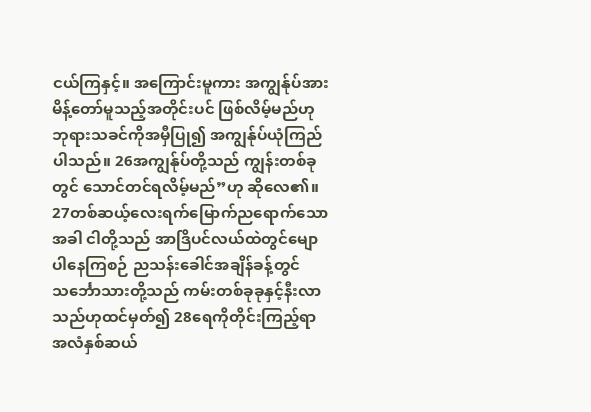ငယ်ကြနှင့်။ အကြောင်းမူကား အကျွန်ုပ်အားမိန့်တော်မူသည့်အတိုင်းပင် ဖြစ်လိမ့်မည်ဟု ဘုရားသခင်ကိုအမှီပြု၍ အကျွန်ုပ်ယုံကြည်ပါသည်။ 26အကျွန်ုပ်တို့သည် ကျွန်းတစ်ခုတွင် သောင်တင်ရလိမ့်မည်”ဟု ဆိုလေ၏။
27တစ်ဆယ့်လေးရက်မြောက်ညရောက်သောအခါ ငါတို့သည် အာဒြိပင်လယ်ထဲတွင်မျောပါနေကြစဉ် ညသန်းခေါင်အချိန်ခန့်တွင် သင်္ဘောသားတို့သည် ကမ်းတစ်ခုခုနှင့်နီးလာသည်ဟုထင်မှတ်၍ 28ရေကိုတိုင်းကြည့်ရာ အလံနှစ်ဆယ်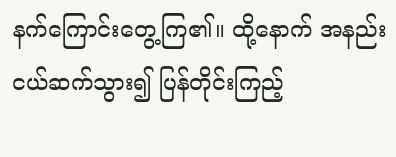နက်ကြောင်းတွေ့ကြ၏။ ထို့နောက် အနည်းငယ်ဆက်သွား၍ ပြန်တိုင်းကြည့်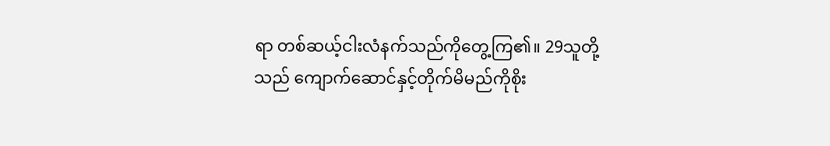ရာ တစ်ဆယ့်ငါးလံနက်သည်ကိုတွေ့ကြ၏။ 29သူတို့သည် ကျောက်ဆောင်နှင့်တိုက်မိမည်ကိုစိုး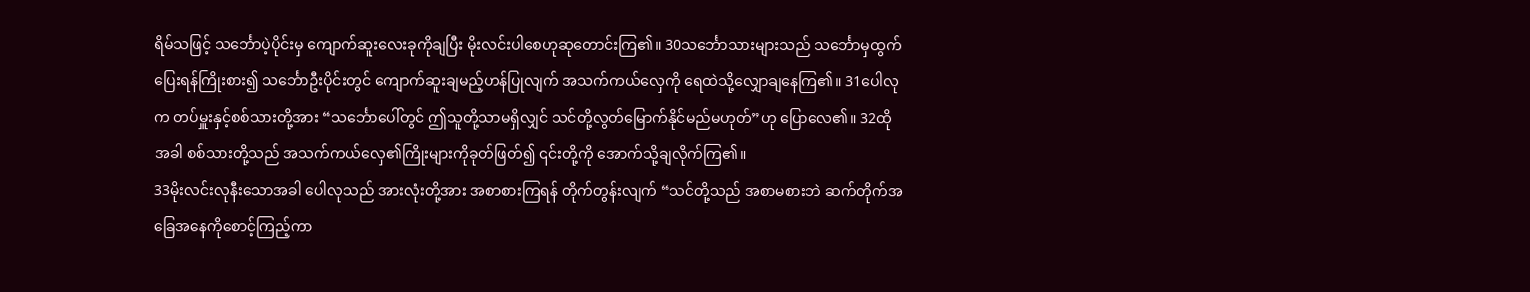ရိမ်သဖြင့် သင်္ဘောပဲ့ပိုင်းမှ ကျောက်ဆူးလေးခုကိုချပြီး မိုးလင်းပါစေဟုဆုတောင်းကြ၏။ 30သင်္ဘောသားများသည် သင်္ဘောမှထွက်ပြေးရန်ကြိုးစား၍ သင်္ဘောဦးပိုင်းတွင် ကျောက်ဆူးချမည့်ဟန်ပြုလျက် အသက်ကယ်လှေကို ရေထဲသို့လျှောချနေကြ၏။ 31ပေါလုက တပ်မှူးနှင့်စစ်သားတို့အား “သင်္ဘောပေါ်တွင် ဤသူတို့သာမရှိလျှင် သင်တို့လွတ်မြောက်နိုင်မည်မဟုတ်”ဟု ပြောလေ၏။ 32ထိုအခါ စစ်သားတို့သည် အသက်ကယ်လှေ၏ကြိုးများကိုခုတ်ဖြတ်၍ ၎င်းတို့ကို အောက်သို့ချလိုက်ကြ၏။
33မိုးလင်းလုနီးသောအခါ ပေါလုသည် အားလုံးတို့အား အစာစားကြရန် တိုက်တွန်းလျက် “သင်တို့သည် အစာမစားဘဲ ဆက်တိုက်အခြေအနေကိုစောင့်ကြည့်ကာ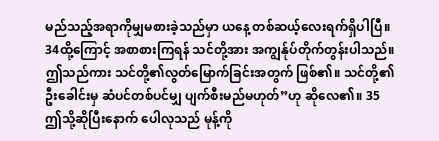မည်သည့်အရာကိုမျှမစားခဲ့သည်မှာ ယနေ့ တစ်ဆယ့်လေးရက်ရှိပါပြီ။ 34ထို့ကြောင့် အစာစားကြရန် သင်တို့အား အကျွန်ုပ်တိုက်တွန်းပါသည်။ ဤသည်ကား သင်တို့၏လွတ်မြောက်ခြင်းအတွက် ဖြစ်၏။ သင်တို့၏ဦးခေါင်းမှ ဆံပင်တစ်ပင်မျှ ပျက်စီးမည်မဟုတ်”ဟု ဆိုလေ၏။ 35ဤသို့ဆိုပြီးနောက် ပေါလုသည် မုန့်ကို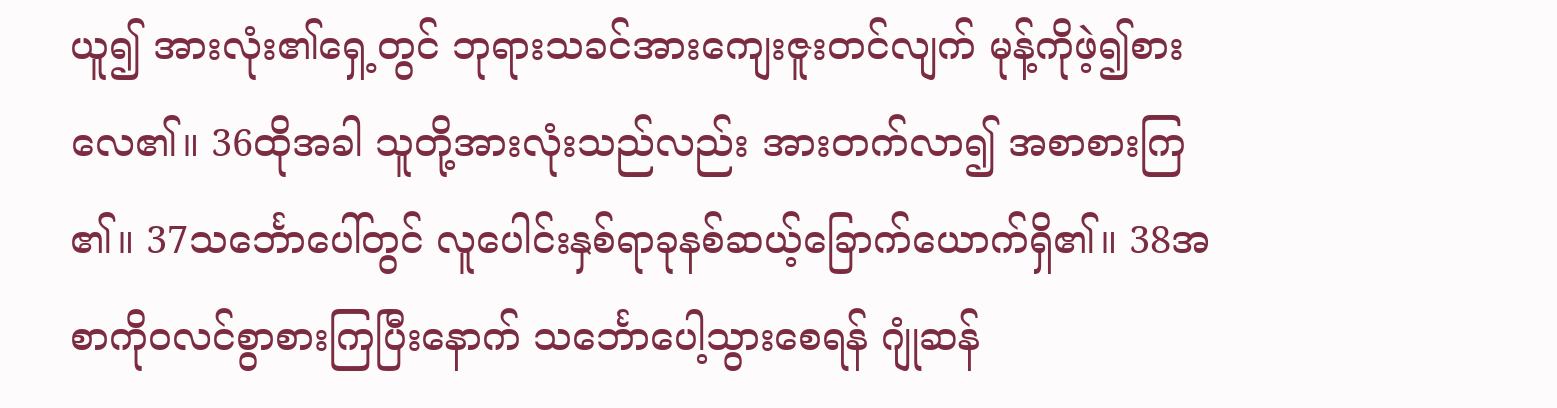ယူ၍ အားလုံး၏ရှေ့တွင် ဘုရားသခင်အားကျေးဇူးတင်လျက် မုန့်ကိုဖဲ့၍စားလေ၏။ 36ထိုအခါ သူတို့အားလုံးသည်လည်း အားတက်လာ၍ အစာစားကြ၏။ 37သင်္ဘောပေါ်တွင် လူပေါင်းနှစ်ရာခုနစ်ဆယ့်ခြောက်ယောက်ရှိ၏။ 38အစာကိုဝလင်စွာစားကြပြီးနောက် သင်္ဘောပေါ့သွားစေရန် ဂျုံဆန်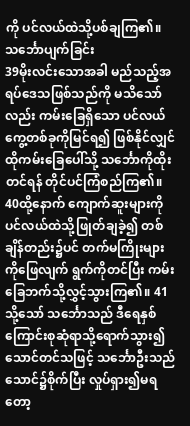ကို ပင်လယ်ထဲသို့ပစ်ချကြ၏။
သင်္ဘောပျက်ခြင်း
39မိုးလင်းသောအခါ မည်သည့်အရပ်ဒေသဖြစ်သည်ကို မသိသော်လည်း ကမ်းခြေရှိသော ပင်လယ်ကွေ့တစ်ခုကိုမြင်ရ၍ ဖြစ်နိုင်လျှင် ထိုကမ်းခြေပေါ်သို့ သင်္ဘောကိုထိုးတင်ရန် တိုင်ပင်ကြံစည်ကြ၏။ 40ထို့နောက် ကျောက်ဆူးများကို ပင်လယ်ထဲသို့ဖြုတ်ချခဲ့၍ တစ်ချိန်တည်း၌ပင် တက်မကြိုးများကိုဖြေလျက် ရွက်ကိုတင်ပြီး ကမ်းခြေဘက်သို့လွှင့်သွားကြ၏။ 41သို့သော် သင်္ဘောသည် ဒီရေနှစ်ကြောင်းစုဆုံရာသို့ရောက်သွား၍ သောင်တင်သဖြင့် သင်္ဘောဦးသည် သောင်၌စိုက်ပြီး လှုပ်ရှား၍မရတော့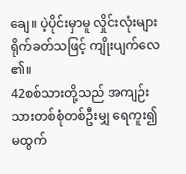ချေ။ ပဲ့ပိုင်းမှာမူ လှိုင်းလုံးများရိုက်ခတ်သဖြင့် ကျိုးပျက်လေ၏။
42စစ်သားတို့သည် အကျဉ်းသားတစ်စုံတစ်ဦးမျှ ရေကူး၍မထွက်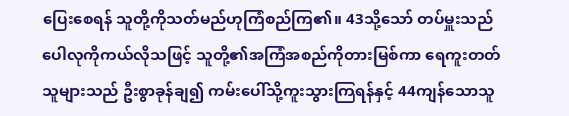ပြေးစေရန် သူတို့ကိုသတ်မည်ဟုကြံစည်ကြ၏။ 43သို့သော် တပ်မှူးသည် ပေါလုကိုကယ်လိုသဖြင့် သူတို့၏အကြံအစည်ကိုတားမြစ်ကာ ရေကူးတတ်သူများသည် ဦးစွာခုန်ချ၍ ကမ်းပေါ်သို့ကူးသွားကြရန်နှင့် 44ကျန်သောသူ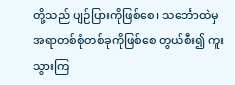တို့သည် ပျဉ်ပြားကိုဖြစ်စေ၊ သင်္ဘောထဲမှအရာတစ်စုံတစ်ခုကိုဖြစ်စေ တွယ်စီး၍ ကူးသွားကြ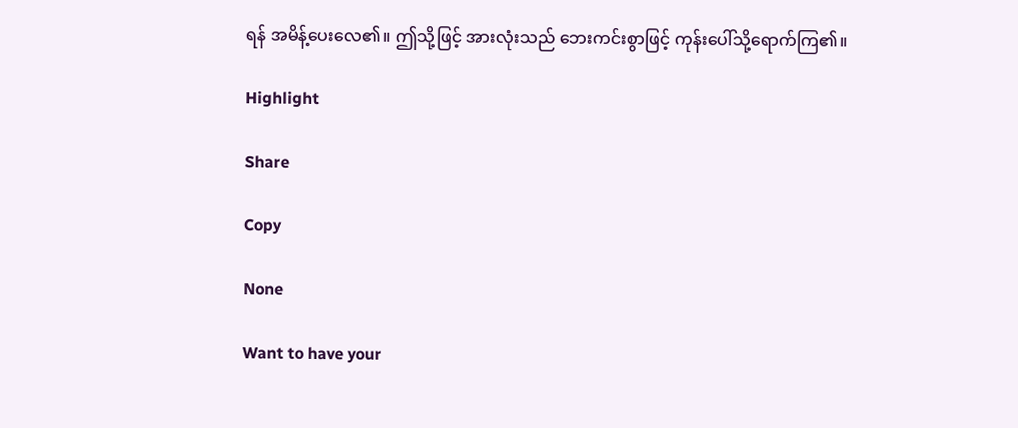ရန် အမိန့်ပေးလေ၏။ ဤသို့ဖြင့် အားလုံးသည် ဘေးကင်းစွာဖြင့် ကုန်းပေါ်သို့ရောက်ကြ၏။

Highlight

Share

Copy

None

Want to have your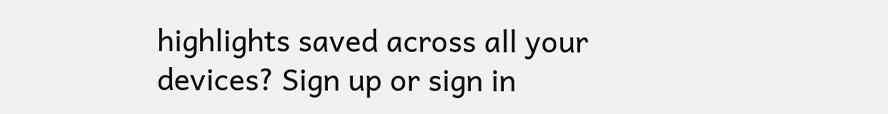highlights saved across all your devices? Sign up or sign in